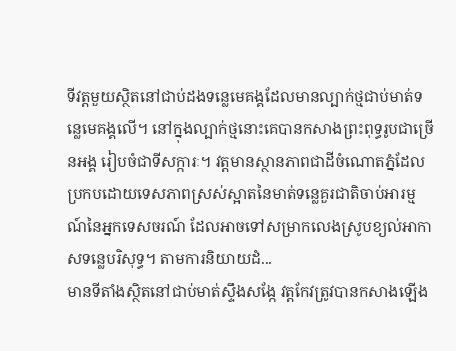ទីវត្តមួយស្ថិតនៅជាប់ដងទន្លេមេគង្គដែលមានល្បាក់ថ្មជាប់មាត់ទន្លេមេគង្គលើ។ នៅក្នុងល្បាក់ថ្មនោះគេបានកសាងព្រះពុទ្ធរូបជាច្រើនអង្គ រៀបចំជាទីសក្ការៈ។ វត្តមានស្ថានភាពជាដីចំណោតភ្នំដែលប្រកបដោយទេសភាពស្រស់ស្អាតនៃមាត់ទន្លេគួរជាតិចាប់អារម្មណ៍នៃអ្នកទេសចរណ៍ ដែលអាចទៅសម្រាកលេងស្រូបខ្យល់អាកាសទន្លេបរិសុទ្ធ។ តាមការនិយាយដំ...
មានទីតាំងស្ថិតនៅជាប់មាត់ស្ទឹងសង្កែ វត្តកែវត្រូវបានកសាងឡើង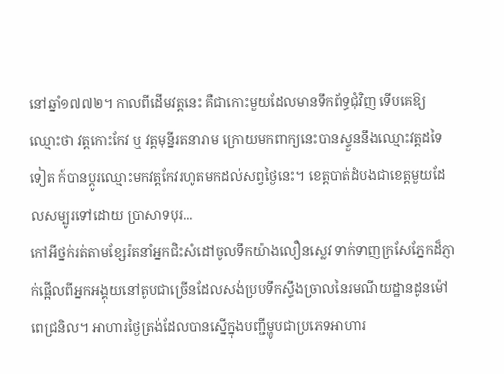នៅឆ្នាំ១៧៧២។ កាលពីដើមវត្តនេះ គឺជាកោះមួយដែលមានទឹកព័ទ្ធជុំវិញ ទើបគេឱ្យឈ្មោះថា វត្តកោះកែវ ឬ វត្តមុន្នីរតនារាម ក្រោយមកពាក្យនេះបានស្ទួននឹងឈ្មោះវត្តដទៃទៀត ក៍បានប្ដូរឈ្មោះមកវត្តកែវរហូតមកដល់សព្វថ្ងៃនេះ។ ខេត្តបាត់ដំបងជាខេត្តមួយដែលសម្បូរទៅដោយ ប្រាសាទបុរ...
កៅអីថ្នក់រត់តាមខ្សែរ៉តនាំអ្នកជិះសំដៅចូលទឹកយ៉ាងលឿនស្លេវ ទាក់ទាញក្រសែភ្នែកដ៏ភ្ញាក់ផ្អើលពីអ្នកអង្គុយនៅតូបជាច្រើនដែលសង់ប្របទឹកស្ទឹងច្រាលនៃរមណីយដ្ឋានដូនម៉ៅពេជ្រនិល។ អាហារថ្ងៃត្រង់ដែលបានស្នើក្នុងបញ្ជីម្ហូបជាប្រភេទអាហារ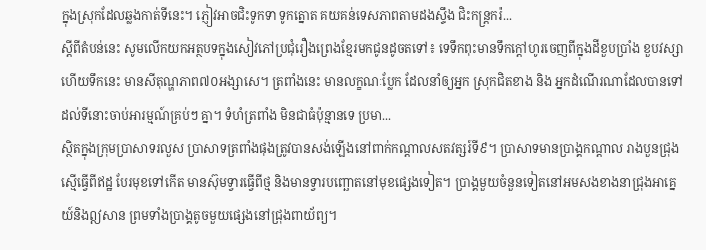ក្នុងស្រុកដែលឆ្លងកាត់ទីនេះ។ ភ្ញៀវអាចជិះទូកទា ទូកត្នោត គយគន់ទេសភាពតាមដងស្ទឹង ជិះកន្រ្តករ៉...
ស្ដីពីតំបន់នេះ សូមលើកយកអត្ថបទក្នុងសៀវភៅប្រជុំរឿងព្រេងខ្មែរមកជូនដូចតទៅ៖ ទេទឹកពុះមានទឹកក្ដៅហូរចេញពីក្នុងដីខួបប្រាំង ខួបវស្សា ហើយទឹកនេះ មានសីតុណ្ហភាព៧០អង្សាសេ។ ត្រពាំងនេះ មានលក្ខណៈប្លែក ដែលនាំឲ្យអ្នក ស្រុកជិតខាង និង អ្នកដំណើរណាដែលបានទៅដល់ទីនោះចាប់អារម្មណ៍គ្រប់ៗ គ្នា។ ទំហំត្រពាំង មិនជាធំប៉ុន្មានទេ ប្រមា...
ស្ថិតក្នុងក្រុមប្រាសាទរលួស ប្រាសាទត្រពាំងផុងត្រូវបានសង់ឡើងនៅពាក់កណ្ដាលសតវត្សរ៍ទី៩។ ប្រាសាទមានប្រាង្គកណ្ដាល រាងបួនជ្រុងស្មើធ្វើពីឥដ្ឋ បែរមុខទៅកើត មានស៊ុមទ្វារធ្វើពីថ្ម និងមានទ្វារបញ្ឆោតនៅមុខផ្សេងទៀត។ ប្រាង្គមួយចំនួនទៀតនៅអមសងខាងនាជ្រុងអាគ្នេយ៍និងឦសាន ព្រមទាំងប្រាង្គតូចមួយផ្សេងនៅជ្រុងពាយ័ព្យ។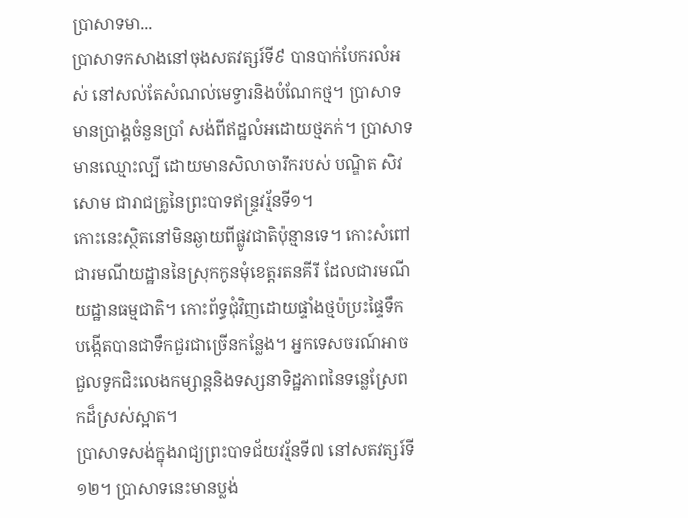ប្រាសាទមា...
ប្រាសាទកសាងនៅចុងសតវត្សរ៍ទី៩ បានបាក់បែករលំអស់ នៅសល់តែសំណល់មេទ្វារនិងបំណែកថ្ម។ ប្រាសាទមានប្រាង្គចំនួនប្រាំ សង់ពីឥដ្ឋលំអដោយថ្មភក់។ ប្រាសាទមានឈ្មោះល្បី ដោយមានសិលាចារឹករបស់ បណ្ឌិត សិវសោម ជារាជគ្រូនៃព្រះបាទឥន្ទ្រវរ្ម័នទី១។
កោះនេះស្ថិតនៅមិនឆ្ងាយពីផ្លូវជាតិប៉ុន្មានទេ។ កោះសំពៅជារមណីយដ្ឋាននៃស្រុកកូនមុំខេត្តរតនគីរី ដែលជារមណីយដ្ឋានធម្មជាតិ។ កោះព័ទ្ធជុំវិញដោយផ្ទាំងថ្មប៉ប្រះផ្ទៃទឹក បង្កើតបានជាទឹកជួរជាច្រើនកន្លែង។ អ្នកទេសចរណ៍អាចជួលទូកជិះលេងកម្សាន្តនិងទស្សនាទិដ្ឋភាពនៃទន្លេស្រែពកដ៏ស្រស់ស្អាត។
ប្រាសាទសង់ក្នុងរាជ្យព្រះបាទជ័យវរ្ម័នទី៧ នៅសតវត្សរ៍ទី១២។ ប្រាសាទនេះមានប្លង់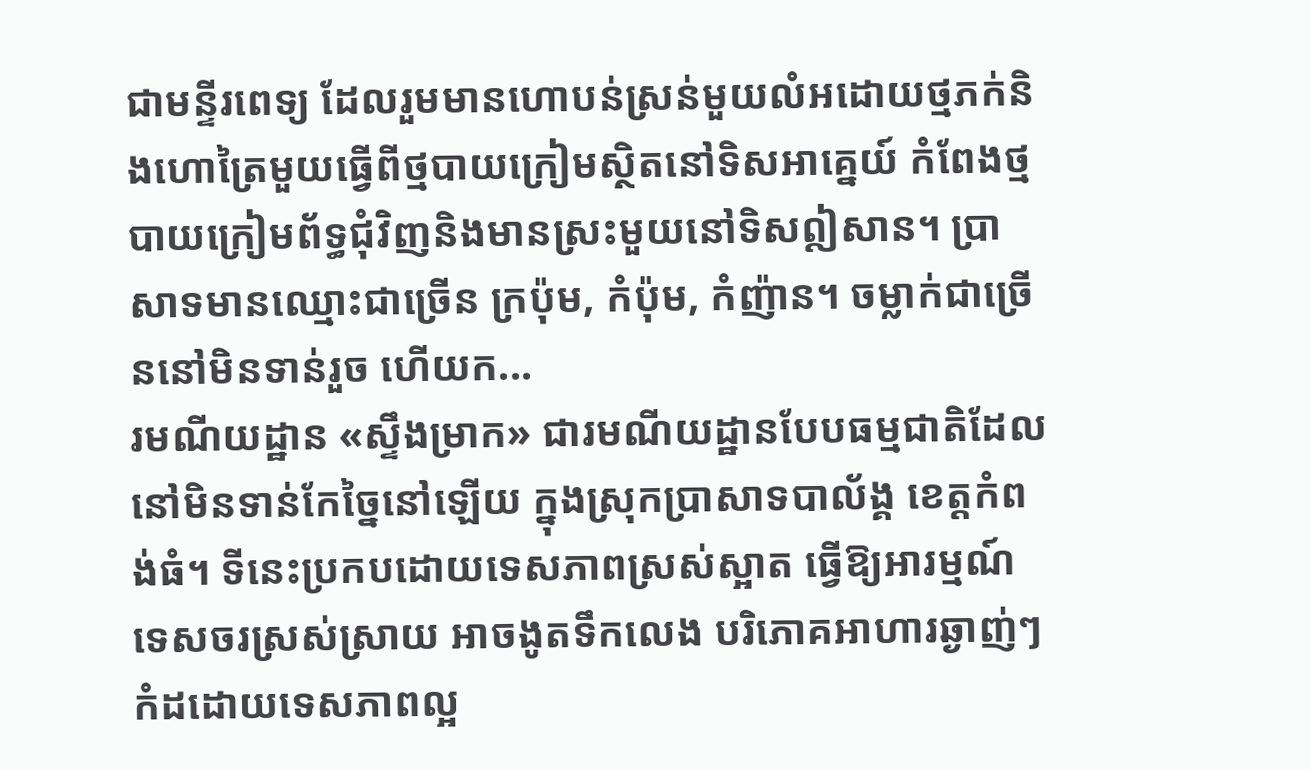ជាមន្ទីរពេទ្យ ដែលរួមមានហោបន់ស្រន់មួយលំអដោយថ្មភក់និងហោត្រៃមួយធ្វើពីថ្មបាយក្រៀមស្ថិតនៅទិសអាគ្នេយ៍ កំពែងថ្មបាយក្រៀមព័ទ្ធជុំវិញនិងមានស្រះមួយនៅទិសឦសាន។ ប្រាសាទមានឈ្មោះជាច្រើន ក្រប៉ុម, កំប៉ុម, កំញ៉ាន។ ចម្លាក់ជាច្រើននៅមិនទាន់រួច ហើយក...
រមណីយដ្ឋាន «ស្ទឹងម្រាក» ជារមណីយដ្ឋានបែបធម្មជាតិដែលនៅមិនទាន់កែច្នៃនៅឡើយ ក្នុងស្រុកប្រាសាទបាល័ង្គ ខេត្តកំពង់ធំ។ ទីនេះប្រកបដោយទេសភាពស្រស់ស្អាត ធ្វើឱ្យអារម្មណ៍ទេសចរស្រស់ស្រាយ អាចងូតទឹកលេង បរិភោគអាហារឆ្ងាញ់ៗ កំដដោយទេសភាពល្អ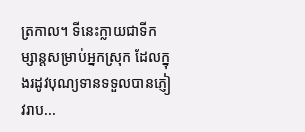ត្រកាល។ ទីនេះក្លាយជាទីកម្សាន្តសម្រាប់អ្នកស្រុក ដែលក្នុងរដូវបុណ្យទានទទួលបានភ្ញៀវរាប...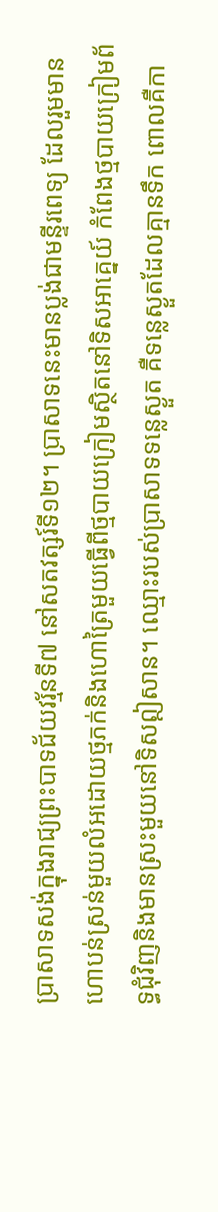ប្រាសាទសង់ក្នុងរាជ្យព្រះបាទជ័យវរ្ម័នទី៧ នៅសតវត្សរ៍ទី១២។ ប្រាសាទនេះមានប្លង់ជាមន្ទីរពេទ្យ ដែលរួមមានហោបន់ស្រន់មួយលំអដោយថ្មភក់និងហោត្រៃមួយធ្វើពីថ្មបាយក្រៀមស្ថិតនៅទិសអាគ្នេយ៍ កំពែងថ្មបាយក្រៀមព័ទ្ធជុំវិញនិងមានស្រះមួយនៅទិសឦសាន។ ឈ្មោះរបស់ប្រាសាទទន្លេស្ងួត គឺទន្លេស្ងួតដែលគ្មានទឹក ពោលគឺកា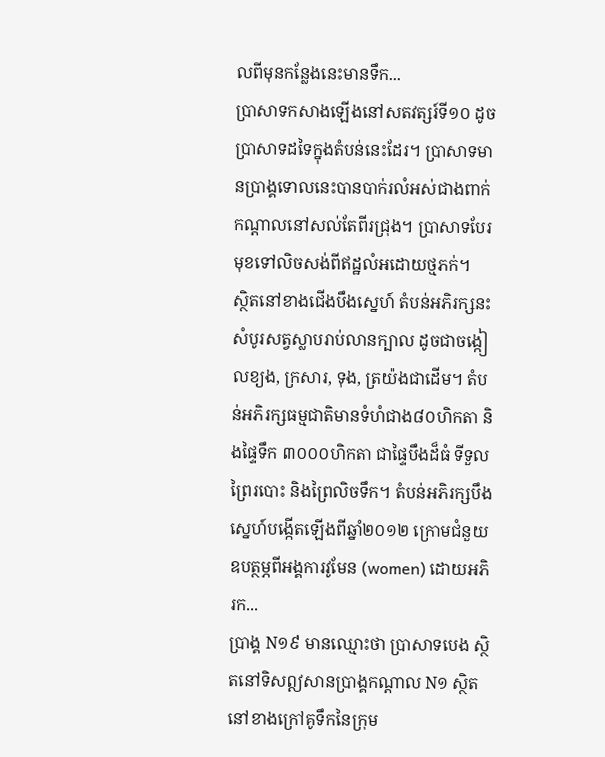លពីមុនកន្លែងនេះមានទឹក...
ប្រាសាទកសាងឡើងនៅសតវត្សរ៍ទី១០ ដូចប្រាសាទដទៃក្នុងតំបន់នេះដែរ។ ប្រាសាទមានប្រាង្គទោលនេះបានបាក់រលំអស់ជាងពាក់កណ្ដាលនៅសល់តែពីរជ្រុង។ ប្រាសាទបែរមុខទៅលិចសង់ពីឥដ្ឋលំអដោយថ្មភក់។
ស្ថិតនៅខាងជើងបឹងស្នេហ៍ តំបន់អភិរក្សនះសំបូរសត្វស្លាបរាប់លានក្បាល ដូចជាចង្កៀលខ្យង, ក្រសារ, ទុង, ត្រយ៉ងជាដើម។ តំបន់អភិរក្សធម្មជាតិមានទំហំជាង៨០ហិកតា និងផ្ទៃទឹក ៣០០០ហិកតា ជាផ្ទៃបឹងដ៏ធំ ទីទួលព្រៃរបោះ និងព្រៃលិចទឹក។ តំបន់អភិរក្សបឹងស្នេហ៍បង្កើតឡើងពីឆ្នាំ២០១២ ក្រោមជំនួយឧបត្ថម្ភពីអង្គការវូមែន (women) ដោយអភិរក...
ប្រាង្គ N១៩ មានឈ្មោះថា ប្រាសាទបេង ស្ថិតនៅទិសឦសានប្រាង្គកណ្ដាល N១ ស្ថិតនៅខាងក្រៅគូទឹកនៃក្រុម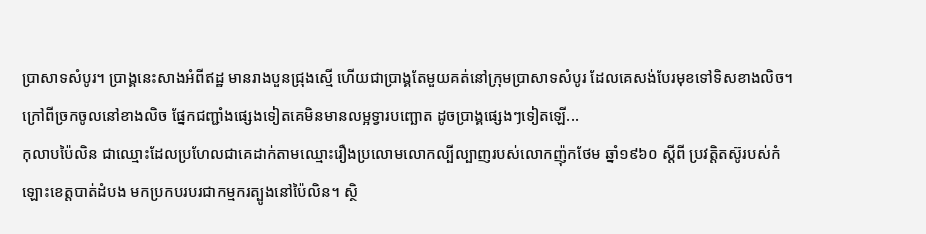ប្រាសាទសំបូរ។ ប្រាង្គនេះសាងអំពីឥដ្ឋ មានរាងបួនជ្រុងស្មើ ហើយជាប្រាង្គតែមួយគត់នៅក្រុមប្រាសាទសំបូរ ដែលគេសង់បែរមុខទៅទិសខាងលិច។ ក្រៅពីច្រកចូលនៅខាងលិច ផ្នែកជញ្ជាំងផ្សេងទៀតគេមិនមានលម្អទ្វារបញ្ឆោត ដូចប្រាង្គផ្សេងៗទៀតឡើ...
កុលាបប៉ៃលិន ជាឈ្មោះដែលប្រហែលជាគេដាក់តាមឈ្មោះរឿងប្រលោមលោកល្បីល្បាញរបស់លោកញ៉ុកថែម ឆ្នាំ១៩៦០ ស្ដីពី ប្រវត្តិតស៊ូរបស់កំឡោះខេត្តបាត់ដំបង មកប្រកបរបរជាកម្មករត្បូងនៅប៉ៃលិន។ ស្ថិ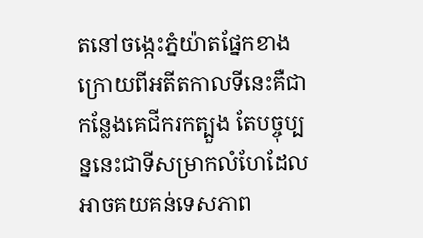តនៅចង្កេះភ្នំយ៉ាតផ្នែកខាងក្រោយពីអតីតកាលទីនេះគឺជាកន្លែងគេជីករកត្បួង តែបច្ចុប្បន្ននេះជាទីសម្រាកលំហែដែលអាចគយគន់ទេសភាព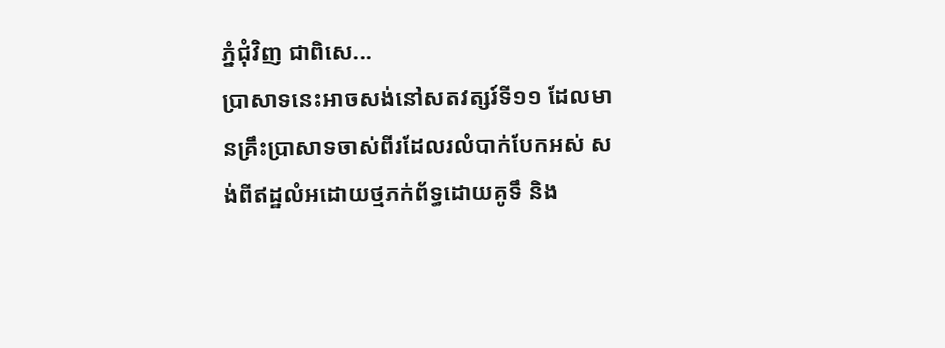ភ្នំជុំវិញ ជាពិសេ...
ប្រាសាទនេះអាចសង់នៅសតវត្សរ៍ទី១១ ដែលមានគ្រឹះប្រាសាទចាស់ពីរដែលរលំបាក់បែកអស់ សង់ពីឥដ្ឋលំអដោយថ្មភក់ព័ទ្ធដោយគូទឹ និង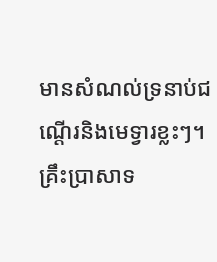មានសំណល់ទ្រនាប់ជណ្ដើរនិងមេទ្វារខ្លះៗ។ គ្រឹះប្រាសាទ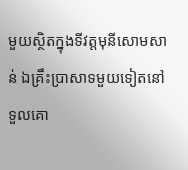មួយស្ថិតក្នុងទីវត្តមុនីសោមសាន់ ឯគ្រឹះប្រាសាទមួយទៀតនៅទួលគោ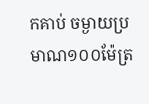កគាប់ ចម្ងាយប្រមាណ១០០ម៉ែត្រ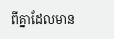ពីគ្នាដែលមាន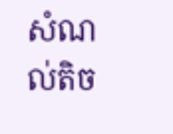សំណល់តិច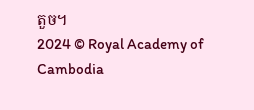តួច។
2024 © Royal Academy of Cambodia